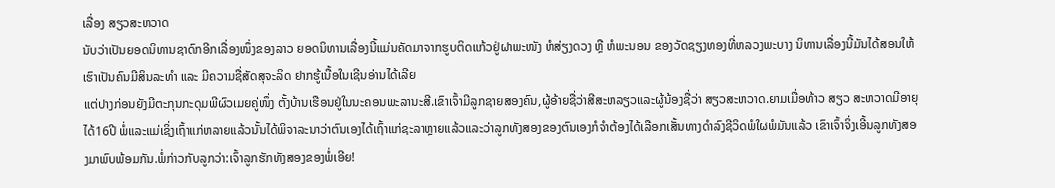ເລື່ອງ ສຽວສະຫວາດ
ນັບວ່າເປັນຍອດນິທານຊາດົກອີກເລື່ອງໜຶ່ງຂອງລາວ ຍອດນິທານເລື່ອງນີ້ແມ່ນຄັດມາຈາກຮູບຕິດແກ້ວຢູ່ຝາພະໜັງ ຫໍສ່ຽງດວງ ຫຼື ຫໍພະນອນ ຂອງວັດຊຽງທອງທີ່ຫລວງພະບາງ ນິທານເລື່ອງນີ້ມັນໄດ້ສອນໃຫ້ເຮົາເປັນຄົນມີສິນລະທຳ ແລະ ມີຄວາມຊື່ສັດສຸຈະລິດ ຢາກຮູ້ເນື້ອໃນເຊີນອ່ານໄດ້ເລີຍ
ແຕ່ປາງກ່ອນຍັງມີຕະກຸນກະດຸມພີຜົວເມຍຄູ່ໜຶ່ງ ຕັ້ງບ້ານເຮືອນຢູ່ໃນນະຄອນພະລານະສີ.ເຂົາເຈົ້າມີລູກຊາຍສອງຄົນ,ຜູ້ອ້າຍຊື່ວ່າສີສະຫລຽວແລະຜູ້ນ້ອງຊື່ວ່າ ສຽວສະຫວາດ.ຍາມເມື່ອທ້າວ ສຽວ ສະຫວາດມີອາຍຸໄດ້16ປີ ພໍ່ແລະແມ່ເຊິ່ງເຖົ້າແກ່ຫລາຍແລ້ວນັ້ນໄດ້ພິຈາລະນາວ່າຕົນເອງໄດ້ເຖົ້າແກ່ຊະລາຫຼາຍແລ້ວແລະວ່າລູກທັງສອງຂອງຕົນເອງກໍຈຳຕ້ອງໄດ້ເລືອກເສັ້ນທາງດຳລົງຊີວິດພໍໃຜພໍມັນແລ້ວ ເຂົາເຈົ້າຈິ່ງເອີ້ນລູກທັງສອງມາພົບພ້ອມກັນ.ພໍ່ກ່າວກັບລູກວ່າ:ເຈົ້າລູກຮັກທັງສອງຂອງພໍ່ເອີຍ!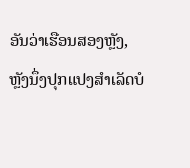ອັນວ່າເຮືອນສອງຫຼັງ,ຫຼັງນຶ່ງປຸກແປງສຳເລັດບໍ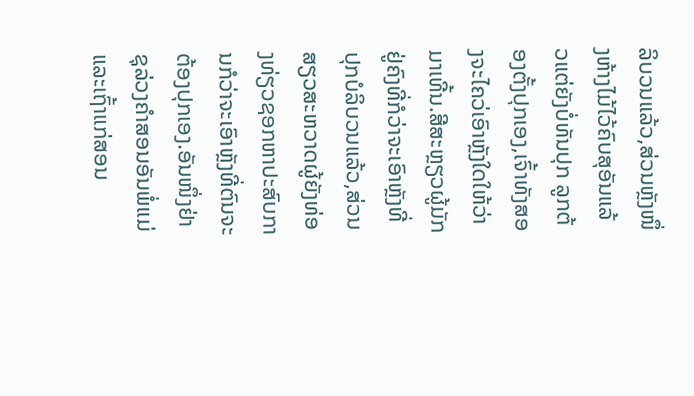ລິບວນແລ້ວ,ສ່ວນຫຼັງໜຶ່ງຫ້າງໄມ້ໄວ້ຄົບສຸອັນແລ້ວແຕ່ຍັງບໍ່ທັນປຸກ ລູກຕ້ອງຕັ້ງປຸກເອງ,ເຈົ້າທັງສອງຈະໄຄວ່ເອົາຫຼັງໃດໃຫ້ວ່າມາເທີ້ນ.ສີສະຫຼຽວຜູ້ມັກຢູ່ຄົງທີ່ກໍວ່າຈະເອົາຫຼັງທີ່ປຸກບໍລິບວນແລ້ວ,ສ່ວນສຽວສະຫວາດຜູ້ຍັງທ່ອງທ່ຽວຊອກຫາປະສົບການກໍວ່າຈະເອົາຫຼັງທີ່ຕົນຈະຕ້ອງປຸກເອງ.ອັນໜຶ່ງຢ່າຊຸລ່ວງຄຳສອນອັນພໍ່ແມ່ແລະເຖົ້າແກ່ສອນ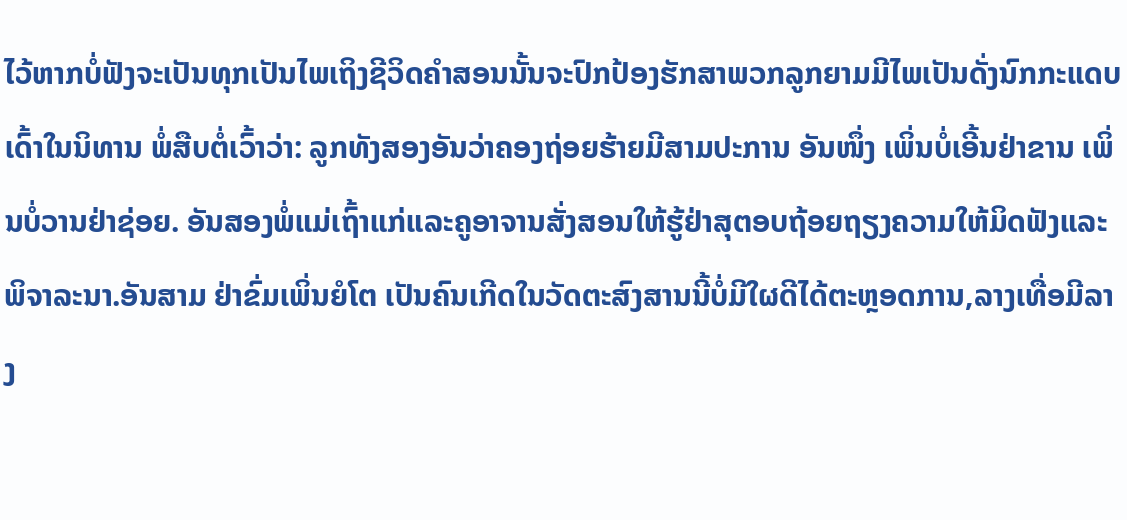ໄວ້ຫາກບໍ່ຟັງຈະເປັນທຸກເປັນໄພເຖິງຊີວິດຄຳສອນນັ້ນຈະປົກປ້ອງຮັກສາພວກລູກຍາມມີໄພເປັນດັ່ງນົກກະແດບເດົ້າໃນນິທານ ພໍ່ສືບຕໍ່ເວົ້າວ່າ: ລູກທັງສອງອັນວ່າຄອງຖ່ອຍຮ້າຍມີສາມປະການ ອັນໜຶ່ງ ເພິ່ນບໍ່ເອີ້ນຢ່າຂານ ເພິ່ນບໍ່ວານຢ່າຊ່ອຍ. ອັນສອງພໍ່ແມ່ເຖົ້າແກ່ແລະຄູອາຈານສັ່ງສອນໃຫ້ຮູ້ຢ່າສຸຕອບຖ້ອຍຖຽງຄວາມໃຫ້ມິດຟັງແລະພິຈາລະນາ.ອັນສາມ ຢ່າຂົ່ມເພິ່ນຍໍໂຕ ເປັນຄົນເກີດໃນວັດຕະສົງສານນີ້ບໍ່ມີໃຜດີໄດ້ຕະຫຼອດການ,ລາງເທື່ອມີລາງ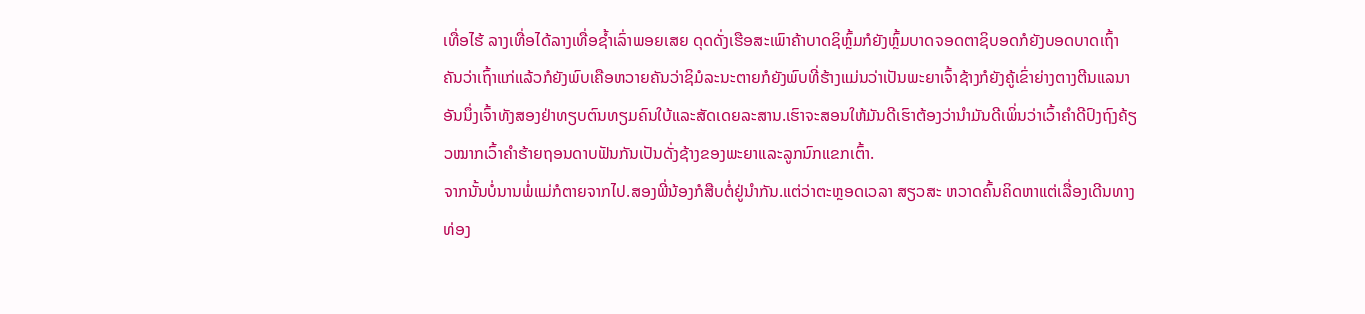ເທື່ອໄຮ້ ລາງເທື່ອໄດ້ລາງເທື່ອຊ້ຳເລົ່າພອຍເສຍ ດຸດດັ່ງເຮືອສະເພົາຄ້າບາດຊິຫຼົ້ມກໍຍັງຫຼົ້ມບາດຈອດຕາຊິບອດກໍຍັງບອດບາດເຖົ້າຄັນວ່າເຖົ້າແກ່ແລ້ວກໍຍັງພົບເຄືອຫວາຍຄັນວ່າຊິມໍລະນະຕາຍກໍຍັງພົບທີ່ຮ້າງແມ່ນວ່າເປັນພະຍາເຈົ້າຊ້າງກໍຍັງຄູ້ເຂົ່າຍ່າງຕາງຕີນແລນາ ອັນນຶ່ງເຈົ້າທັງສອງຢ່າທຽບຕົນທຽມຄົນໃບ້ແລະສັດເດຍລະສານ.ເຮົາຈະສອນໃຫ້ມັນດີເຮົາຕ້ອງວ່ານຳມັນດີເພິ່ນວ່າເວົ້າຄຳດີປົງຖົງຄ້ຽວໝາກເວົ້າຄຳຮ້າຍຖອນດາບຟັນກັນເປັນດັ່ງຊ້າງຂອງພະຍາແລະລູກນົກແຂກເຕົ້າ.
ຈາກນັ້ນບໍ່ນານພໍ່ແມ່ກໍຕາຍຈາກໄປ.ສອງພີ່ນ້ອງກໍສືບຕໍ່ຢູ່ນຳກັນ.ແຕ່ວ່າຕະຫຼອດເວລາ ສຽວສະ ຫວາດຄົ້ນຄິດຫາແຕ່ເລື່ອງເດີນທາງທ່ອງ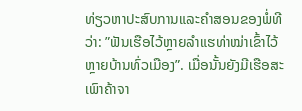ທ່ຽວຫາປະສົບການແລະຄຳສອນຂອງພໍ່ທີວ່າ: ”ຟັນເຮືອໄວ້ຫຼາຍລຳແຮທ່າໝ່າເຂົ້າໄວ້ຫຼາຍບ້ານທົ່ວເມືອງ”. ເມື່ອນັ້ນຍັງມີເຮືອສະເພົາຄ້າຈາ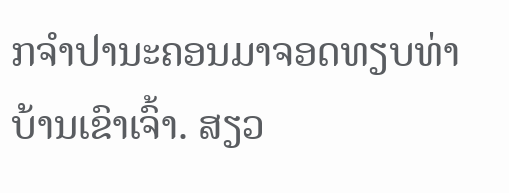ກຈຳປານະຄອນມາຈອດທຽບທ່າບ້ານເຂົາເຈົ້າ. ສຽວ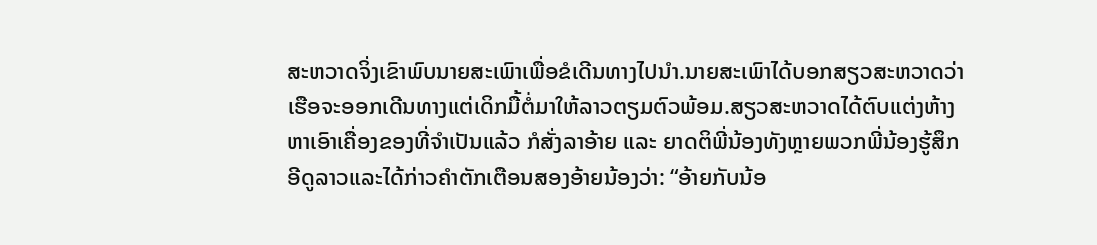ສະຫວາດຈິ່ງເຂົາພົບນາຍສະເພົາເພື່ອຂໍເດີນທາງໄປນຳ.ນາຍສະເພົາໄດ້ບອກສຽວສະຫວາດວ່າເຮືອຈະອອກເດີນທາງແຕ່ເດິກມື້ຕໍ່ມາໃຫ້ລາວຕຽມຕົວພ້ອມ.ສຽວສະຫວາດໄດ້ຕົບແຕ່ງຫ້າງຫາເອົາເຄື່ອງຂອງທີ່ຈຳເປັນແລ້ວ ກໍສັ່ງລາອ້າຍ ແລະ ຍາດຕິພີ່ນ້ອງທັງຫຼາຍພວກພີ່ນ້ອງຮູ້ສຶກອີດູລາວແລະໄດ້ກ່າວຄຳຕັກເຕືອນສອງອ້າຍນ້ອງວ່າ: “ອ້າຍກັບນ້ອ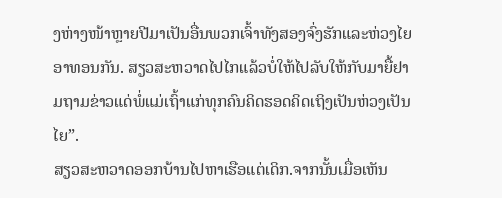ງຫ່າງໜ້າຫຼາຍປີມາເປັນອື່ນພວກເຈົ້າທັງສອງຈົ່ງຮັກແລະຫ່ວງໄຍອາທອນກັນ. ສຽວສະຫວາດໄປໄກແລ້ວບໍ່ໃຫ້ໄປລັບໃຫ້ກັບມາຍື້ຢາມຖາມຂ່າວແດ່ພໍ່ແມ່ເຖົ້າແກ່ທຸກຄົນຄິດຮອດຄິດເຖິງເປັນຫ່ວງເປັນໄຍ”.
ສຽວສະຫວາດອອກບ້ານໄປຫາເຮືອແຕ່ເດິກ.ຈາກນັ້ນເມື່ອເຫັນ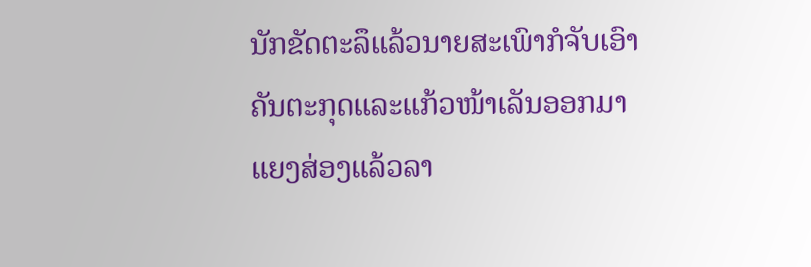ນັກຂັດຕະລຶແລ້ວນາຍສະເພົາກໍຈັບເອົາຄັນຕະກຸດແລະແກ້ວໜ້າເລັນອອກມາແຍງສ່ອງແລ້ວລາ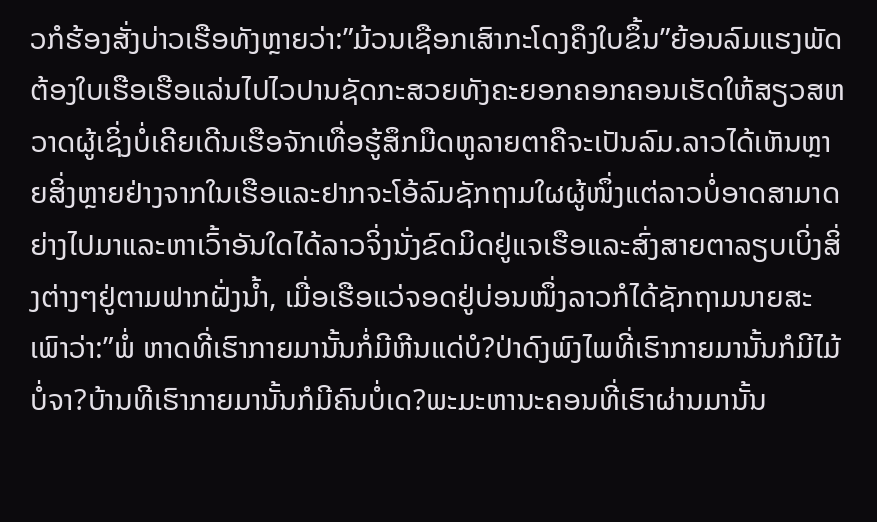ວກໍຮ້ອງສັ່ງບ່າວເຮືອທັງຫຼາຍວ່າ:”ມ້ວນເຊືອກເສົາກະໂດງຄຶງໃບຂຶ້ນ”ຍ້ອນລົມແຮງພັດຕ້ອງໃບເຮືອເຮືອແລ່ນໄປໄວປານຊັດກະສວຍທັງຄະຍອກຄອກຄອນເຮັດໃຫ້ສຽວສຫວາດຜູ້ເຊິ່ງບໍ່ເຄີຍເດີນເຮືອຈັກເທື່ອຮູ້ສຶກມືດຫູລາຍຕາຄືຈະເປັນລົມ.ລາວໄດ້ເຫັນຫຼາຍສິ່ງຫຼາຍຢ່າງຈາກໃນເຮືອແລະຢາກຈະໂອ້ລົມຊັກຖາມໃຜຜູ້ໜຶ່ງແຕ່ລາວບໍ່ອາດສາມາດຍ່າງໄປມາແລະຫາເວົ້າອັນໃດໄດ້ລາວຈິ່ງນັ່ງຂົດມິດຢູ່ແຈເຮືອແລະສົ່ງສາຍຕາລຽບເບິ່ງສິ່ງຕ່າງໆຢູ່ຕາມຟາກຝັ່ງນ້ຳ, ເມື່ອເຮືອແວ່ຈອດຢູ່ບ່ອນໜຶ່ງລາວກໍໄດ້ຊັກຖາມນາຍສະເພົາວ່າ:”ພໍ່ ຫາດທີ່ເຮົາກາຍມານັ້ນກໍ່ມີຫີນແດ່ບໍ?ປ່າດົງພົງໄພທີ່ເຮົາກາຍມານັ້ນກໍມີໄມ້ບໍ່ຈາ?ບ້ານທີເຮົາກາຍມານັ້ນກໍມີຄົນບໍ່ເດ?ພະມະຫານະຄອນທີ່ເຮົາຜ່ານມານັ້ນ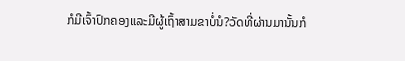ກໍມີເຈົ້າປົກຄອງແລະມີຜູ້ເຖົ້າສາມຂາບໍ່ນໍ?ວັດທີ່ຜ່ານມານັ້ນກໍ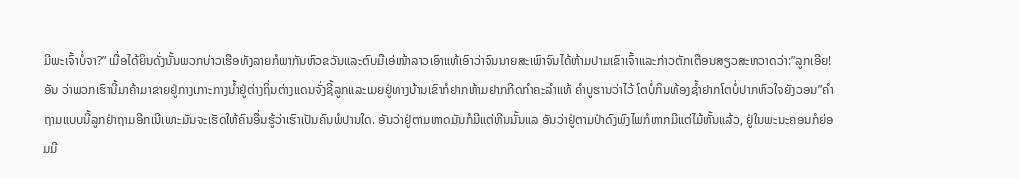ມີພະເຈົ້າບໍ່ຈາ?” ເມື່ອໄດ້ຍິນດັ່ງນັ້ນພວກບ່າວເຮືອທັງລາຍກໍພາກັນຫົວຂວັນແລະຕົບມືເອ່ໜ້າລາວເອົາແທ້ເອົາວ່າຈົນນາຍສະເພົາຈົນໄດ້ຫ້າມປາມເຂົາເຈົ້າແລະກ່າວຕັກເຕືອນສຽວສະຫວາດວ່າ:”ລູກເອີຍ! ອັນ ວ່າພວກເຮົານີ້ມາຄ້າມາຂາຍຢູ່ກາງເກາະກາງນ້ຳຢູ່ຕ່າງຖິ່ນຕ່າງແດນຈັ່ງຊີ້ລູກແລະເມຍຢູ່ທາງບ້ານເຂົາກໍຢາກຫ້າມຢາກກີດກຳຄະລຳແທ້ ຄຳບູຮານວ່າໄວ້ ໂຕບໍ່ກິນທ້ອງຊ້ຳຢາກໂຕບໍ່ປາກຫົວໃຈຍັງວອນ”ຄຳຖາມແບບນີ້ລູກຢ່າຖາມອີກເນີເພາະມັນຈະເຮັດໃຫ້ຄົນອື່ນຮູ້ວ່າເຮົາເປັນຄົນພໍປານໃດ. ອັນວ່າຢູ່ຕາມຫາດມັນກໍມີແຕ່ຫີນນັ້ນແລ ອັນວ່າຢູ່ຕາມປ່າດົງພົງໄພກໍຫາກມີແຕ່ໄມ້ຫັ້ນແລ້ວ, ຢູ່ໃນພະນະຄອນກໍຍ່ອມມີ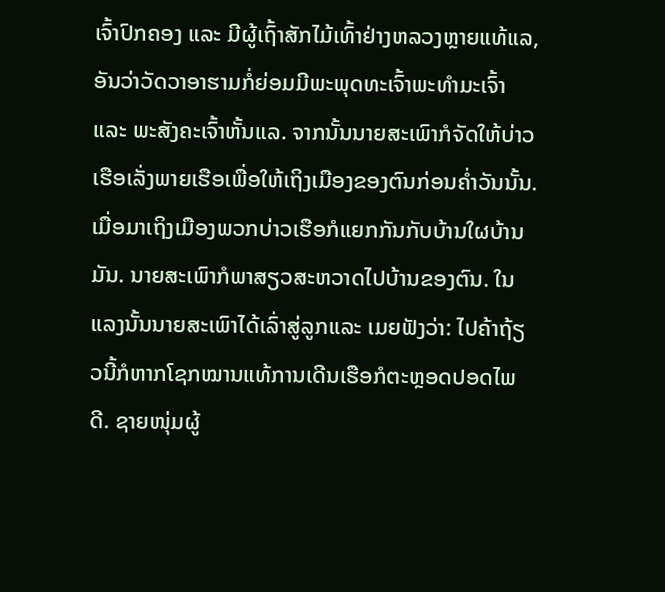ເຈົ້າປົກຄອງ ແລະ ມີຜູ້ເຖົ້າສັກໄມ້ເທົ້າຢ່າງຫລວງຫຼາຍແທ້ແລ, ອັນວ່າວັດວາອາຮາມກໍ່ຍ່ອມມີພະພຸດທະເຈົ້າພະທຳມະເຈົ້າ ແລະ ພະສັງຄະເຈົ້າຫັ້ນແລ. ຈາກນັ້ນນາຍສະເພົາກໍຈັດໃຫ້ບ່າວເຮືອເລັ່ງພາຍເຮືອເພື່ອໃຫ້ເຖິງເມືອງຂອງຕົນກ່ອນຄໍ່າວັນນັ້ນ. ເມື່ອມາເຖິງເມືອງພວກບ່າວເຮືອກໍແຍກກັນກັບບ້ານໃຜບ້ານມັນ. ນາຍສະເພົາກໍພາສຽວສະຫວາດໄປບ້ານຂອງຕົນ. ໃນແລງນັ້ນນາຍສະເພົາໄດ້ເລົ່າສູ່ລູກແລະ ເມຍຟັງວ່າ: ໄປຄ້າຖ້ຽວນີ້ກໍຫາກໂຊກໝານແທ້ການເດີນເຮືອກໍຕະຫຼອດປອດໄພດີ. ຊາຍໜຸ່ມຜູ້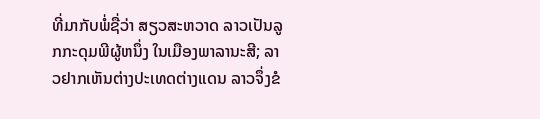ທີ່ມາກັບພໍ່ຊື່ວ່າ ສຽວສະຫວາດ ລາວເປັນລູກກະດຸມພີຜູ້ຫນຶ່ງ ໃນເມືອງພາລານະສີ; ລາວຢາກເຫັນຕ່າງປະເທດຕ່າງແດນ ລາວຈຶ່ງຂໍ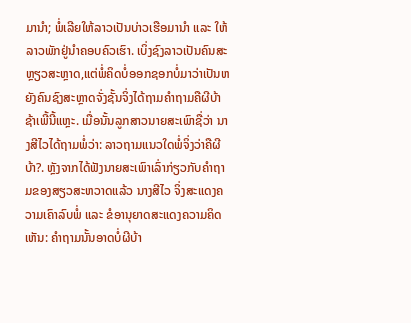ມານຳ; ພໍ່ເລີຍໃຫ້ລາວເປັນບ່າວເຮືອມານຳ ແລະ ໃຫ້ລາວພັກຢູ່ນຳຄອບຄົວເຮົາ. ເບິ່ງຊົງລາວເປັນຄົນສະຫຼຽວສະຫຼາດ,ແຕ່ພໍ່ຄິດບໍ່ອອກຊອກບໍ່ມາວ່າເປັນຫຍັງຄົນຊົງສະຫຼາດຈັ່ງຊັ້ນຈິ່ງໄດ້ຖາມຄຳຖາມຄືຜີບ້າຊ້າເພີ້ນີ້ແຫຼະ. ເມື່ອນັ້ນລູກສາວນາຍສະເພົາຊື່ວ່າ ນາງສີໄວໄດ້ຖາມພໍ່ວ່າ: ລາວຖາມແນວໃດພໍ່ຈິ່ງວ່າຄືຜີບ້າ?. ຫຼັງຈາກໄດ້ຟັງນາຍສະເພົາເລົ່າກ່ຽວກັບຄຳຖາມຂອງສຽວສະຫວາດແລ້ວ ນາງສີໄວ ຈິ່ງສະແດງຄວາມເຄົາລົບພໍ່ ແລະ ຂໍອານຸຍາດສະແດງຄວາມຄິດເຫັນ: ຄຳຖາມນັ້ນອາດບໍ່ຜີບ້າ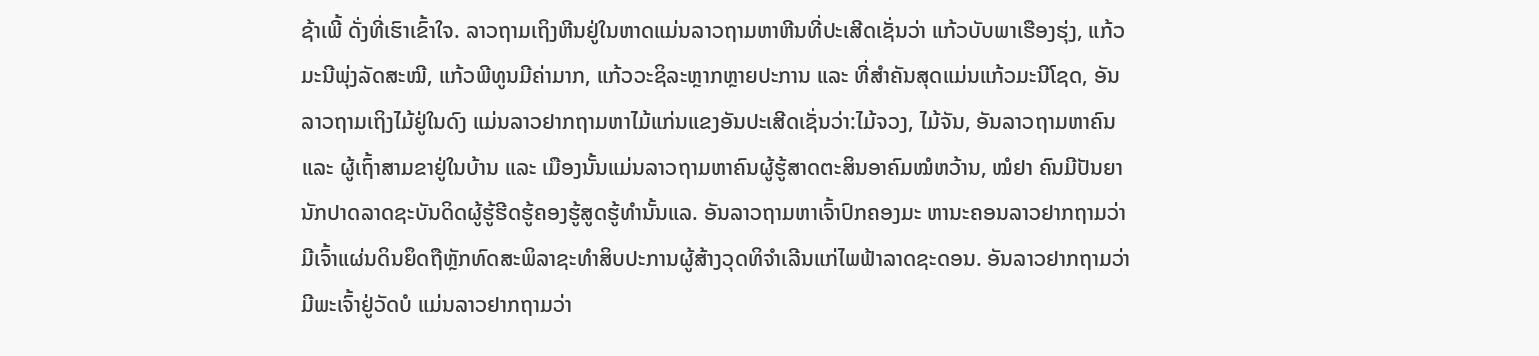ຊ້າເພີ້ ດັ່ງທີ່ເຮົາເຂົ້າໃຈ. ລາວຖາມເຖິງຫີນຢູ່ໃນຫາດແມ່ນລາວຖາມຫາຫີນທີ່ປະເສີດເຊັ່ນວ່າ ແກ້ວບັບພາເຮືອງຮຸ່ງ, ແກ້ວມະນີພຸ່ງລັດສະໝີ, ແກ້ວພີທູນມີຄ່າມາກ, ແກ້ວວະຊິລະຫຼາກຫຼາຍປະການ ແລະ ທີ່ສຳຄັນສຸດແມ່ນແກ້ວມະນີໂຊດ, ອັນລາວຖາມເຖິງໄມ້ຢູ່ໃນດົງ ແມ່ນລາວຢາກຖາມຫາໄມ້ແກ່ນແຂງອັນປະເສີດເຊັ່ນວ່າ:ໄມ້ຈວງ, ໄມ້ຈັນ, ອັນລາວຖາມຫາຄົນ ແລະ ຜູ້ເຖົ້າສາມຂາຢູ່ໃນບ້ານ ແລະ ເມືອງນັ້ນແມ່ນລາວຖາມຫາຄົນຜູ້ຮູ້ສາດຕະສິນອາຄົມໝໍຫວ້ານ, ໝໍຢາ ຄົນມີປັນຍາ ນັກປາດລາດຊະບັນດິດຜູ້ຮູ້ຮີດຮູ້ຄອງຮູ້ສູດຮູ້ທຳນັ້ນແລ. ອັນລາວຖາມຫາເຈົ້າປົກຄອງມະ ຫານະຄອນລາວຢາກຖາມວ່າມີເຈົ້າແຜ່ນດິນຍຶດຖືຫຼັກທົດສະພິລາຊະທຳສິບປະການຜູ້ສ້າງວຸດທິຈຳເລີນແກ່ໄພຟ້າລາດຊະດອນ. ອັນລາວຢາກຖາມວ່າມີພະເຈົ້າຢູ່ວັດບໍ ແມ່ນລາວຢາກຖາມວ່າ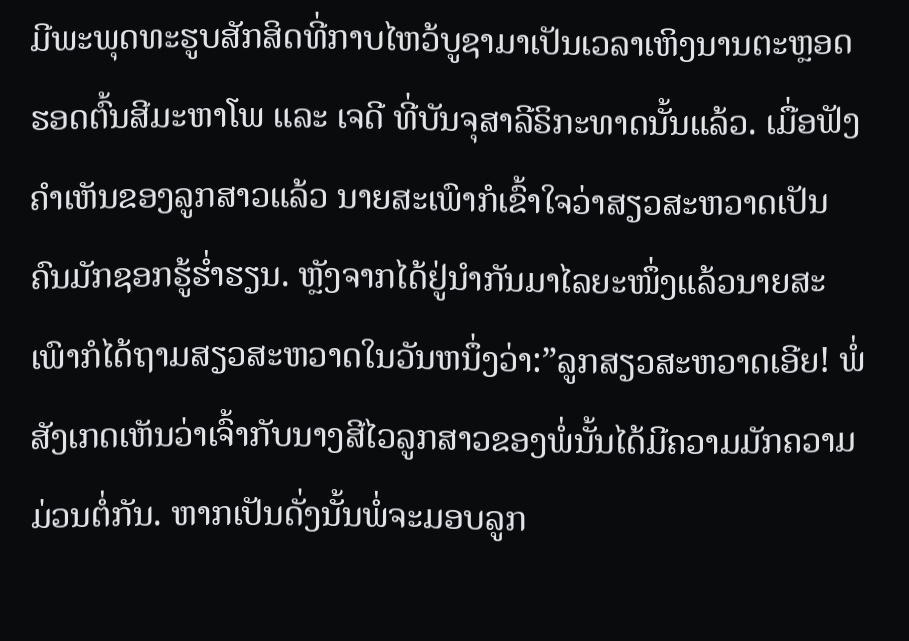ມີພະພຸດທະຮູບສັກສິດທີ່ກາບໄຫວ້ບູຊາມາເປັນເວລາເຫິງນານຕະຫຼອດຮອດຕົ້ນສີມະຫາໂພ ແລະ ເຈດີ ທີ່ບັນຈຸສາລີຣິກະທາດນັ້ນແລ້ວ. ເມື່ອຟັງຄຳເຫັນຂອງລູກສາວແລ້ວ ນາຍສະເພົາກໍເຂົ້າໃຈວ່າສຽວສະຫວາດເປັນຄົນມັກຊອກຮູ້ຮໍ່າຮຽນ. ຫຼັງຈາກໄດ້ຢູ່ນຳກັນມາໄລຍະໜຶ່ງແລ້ວນາຍສະເພົາກໍໄດ້ຖາມສຽວສະຫວາດໃນວັນຫນຶ່ງວ່າ:”ລູກສຽວສະຫວາດເອີຍ! ພໍ່ສັງເກດເຫັນວ່າເຈົ້າກັບນາງສີໄວລູກສາວຂອງພໍ່ນັ້ນໄດ້ມີຄວາມມັກຄວາມມ່ວນຕໍ່ກັນ. ຫາກເປັນດັ່ງນັ້ນພໍ່ຈະມອບລູກ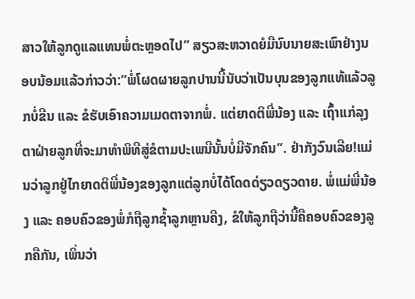ສາວໃຫ້ລູກດູແລແທນພໍ່ຕະຫຼອດໄປ” ສຽວສະຫວາດຍໍມືນົບນາຍສະເພົາຢ່າງນອບນ້ອມແລ້ວກ່າວວ່າ:”ພໍ່ໂຜດຜາຍລູກປານນີ້ນັບວ່າເປັນບຸນຂອງລູກແທ້ແລ້ວລູກບໍ່ຂີນ ແລະ ຂໍຮັບເອົາຄວາມເມດຕາຈາກພໍ່. ແຕ່ຍາດຕິພີ່ນ້ອງ ແລະ ເຖົ້າແກ່ລຸງຕາຝ່າຍລູກທີ່ຈະມາທຳພິທີສູ່ຂໍຕາມປະເພນີນັ້ນບໍ່ມີຈັກຄົນ”. ຢ່າກັງວົນເລີຍ!ແມ່ນວ່າລູກຢູ່ໄກຍາດຕິພີ່ນ້ອງຂອງລູກແຕ່ລູກບໍ່ໄດ້ໂດດດ່ຽວດຽວດາຍ. ພໍ່ແມ່ພີ່ນ້ອງ ແລະ ຄອບຄົວຂອງພໍ່ກໍຖືລູກຊ້ຳລູກຫຼານຄີງ, ຂໍໃຫ້ລູກຖືວ່ານີ້ຄືຄອບຄົວຂອງລູກຄືກັນ, ເພິ່ນວ່າ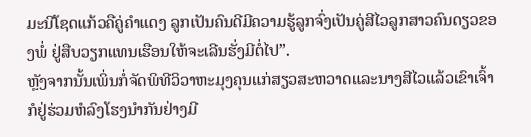ມະນີໂຊດແກ້ວຄືຄູ່ຄຳແດງ ລູກເປັນຄົນດີມີຄວາມຮູ້ລູກຈົ່ງເປັນຄູ່ສີໄວລູກສາວຄົນດຽວຂອງພໍ່ ຢູ່ສືບວຽກແທນເຮືອນໃຫ້ຈະເລີນຮັ່ງມີຕໍ່ໄປ”.
ຫຼັງຈາກນັ້ນເພິ່ນກໍ່ຈັດພິທີວິວາຫະມຸງຄຸນແກ່ສຽວສະຫວາດແລະນາງສີໄວແລ້ວເຂົາເຈົ້າກໍຢູ່ຮ່ວມຫໍລົງໂຮງນຳກັນຢ່າງມີ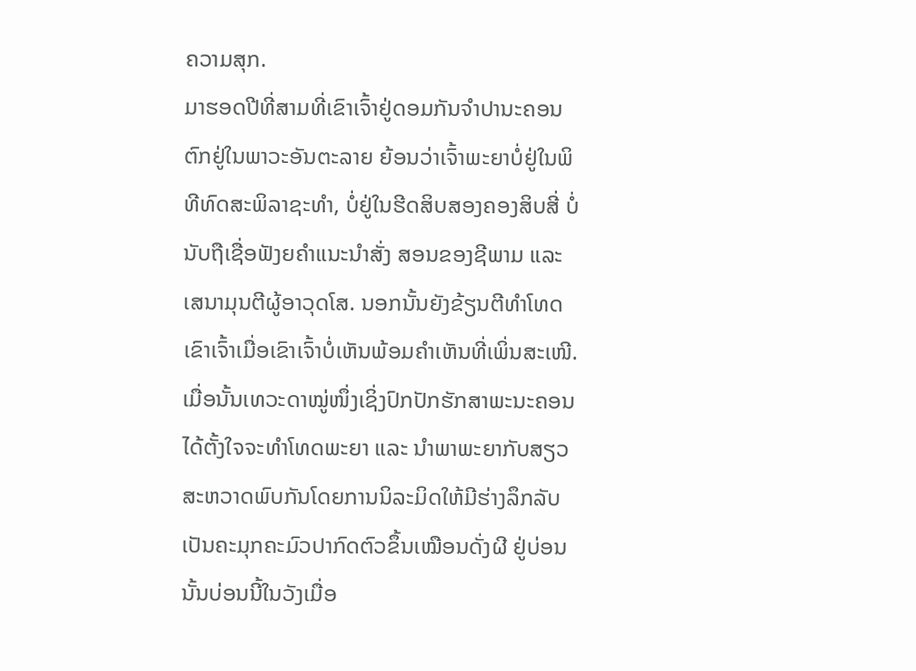ຄວາມສຸກ.
ມາຮອດປີທີ່ສາມທີ່ເຂົາເຈົ້າຢູ່ດອມກັນຈຳປານະຄອນຕົກຢູ່ໃນພາວະອັນຕະລາຍ ຍ້ອນວ່າເຈົ້າພະຍາບໍ່ຢູ່ໃນພິທີທົດສະພິລາຊະທຳ, ບໍ່ຢູ່ໃນຮີດສິບສອງຄອງສິບສີ່ ບໍ່ນັບຖືເຊື່ອຟັງຍຄຳແນະນຳສັ່ງ ສອນຂອງຊີພາມ ແລະ ເສນາມຸນຕີຜູ້ອາວຸດໂສ. ນອກນັ້ນຍັງຂ້ຽນຕີທຳໂທດເຂົາເຈົ້າເມື່ອເຂົາເຈົ້າບໍ່ເຫັນພ້ອມຄຳເຫັນທີ່ເພິ່ນສະເໜີ. ເມື່ອນັ້ນເທວະດາໝູ່ໜຶ່ງເຊິ່ງປົກປັກຮັກສາພະນະຄອນໄດ້ຕັ້ງໃຈຈະທຳໂທດພະຍາ ແລະ ນຳພາພະຍາກັບສຽວສະຫວາດພົບກັນໂດຍການນິລະມິດໃຫ້ມີຮ່າງລຶກລັບເປັນຄະມຸກຄະມົວປາກົດຕົວຂຶ້ນເໝືອນດັ່ງຜີ ຢູ່ບ່ອນນັ້ນບ່ອນນີ້ໃນວັງເມື່ອ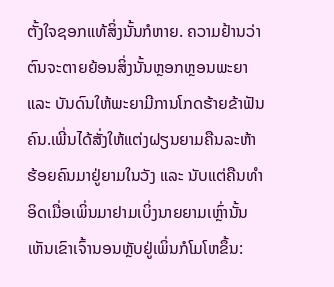ຕັ້ງໃຈຊອກແທ້ສິ່ງນັ້ນກໍຫາຍ. ຄວາມຢ້ານວ່າຕົນຈະຕາຍຍ້ອນສິ່ງນັ້ນຫຼອກຫຼອນພະຍາ ແລະ ບັນດົນໃຫ້ພະຍາມີການໂກດຮ້າຍຂ້າຟັນຄົນ.ເພີ່ນໄດ້ສັ່ງໃຫ້ແຕ່ງຝຽນຍາມຄືນລະຫ້າຮ້ອຍຄົນມາຢູ່ຍາມໃນວັງ ແລະ ນັບແຕ່ຄືນທຳອິດເມື່ອເພິ່ນມາຢາມເບິ່ງນາຍຍາມເຫຼົ່ານັ້ນເຫັນເຂົາເຈົ້ານອນຫຼັບຢູ່ເພິ່ນກໍໂມໂຫຂຶ້ນ: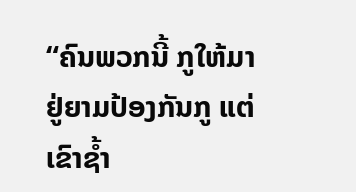“ຄົນພວກນີ້ ກູໃຫ້ມາຢູ່ຍາມປ້ອງກັນກູ ແຕ່ເຂົາຊໍ້າ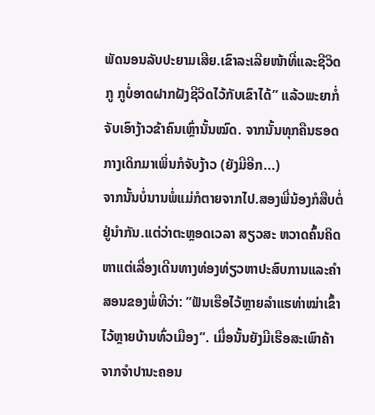ພັດນອນລັບປະຍາມເສີຍ.ເຂົາລະເລີຍໜ້າທີ່ແລະຊີວິດກູ ກູບໍ່ອາດຝາກຝັງຊີວິດໄວ້ກັບເຂົາໄດ້” ແລ້ວພະຍາກໍ່ຈັບເອົາງ້າວຂ້າຄົນເຫຼົ່ານັ້ນໝົດ. ຈາກນັ້ນທຸກຄືນຮອດກາງເດິກມາເພິ່ນກໍຈັບງ້າວ (ຍັງມີອີກ...)
ຈາກນັ້ນບໍ່ນານພໍ່ແມ່ກໍຕາຍຈາກໄປ.ສອງພີ່ນ້ອງກໍສືບຕໍ່ຢູ່ນຳກັນ.ແຕ່ວ່າຕະຫຼອດເວລາ ສຽວສະ ຫວາດຄົ້ນຄິດຫາແຕ່ເລື່ອງເດີນທາງທ່ອງທ່ຽວຫາປະສົບການແລະຄຳສອນຂອງພໍ່ທີວ່າ: ”ຟັນເຮືອໄວ້ຫຼາຍລຳແຮທ່າໝ່າເຂົ້າໄວ້ຫຼາຍບ້ານທົ່ວເມືອງ”. ເມື່ອນັ້ນຍັງມີເຮືອສະເພົາຄ້າຈາກຈຳປານະຄອນ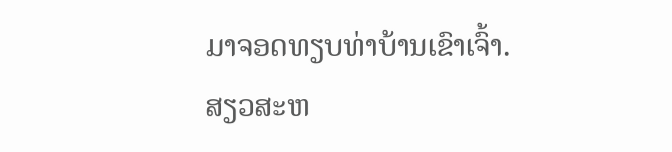ມາຈອດທຽບທ່າບ້ານເຂົາເຈົ້າ. ສຽວສະຫ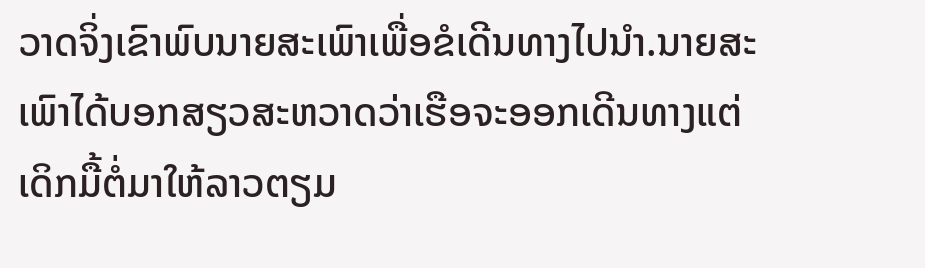ວາດຈິ່ງເຂົາພົບນາຍສະເພົາເພື່ອຂໍເດີນທາງໄປນຳ.ນາຍສະເພົາໄດ້ບອກສຽວສະຫວາດວ່າເຮືອຈະອອກເດີນທາງແຕ່ເດິກມື້ຕໍ່ມາໃຫ້ລາວຕຽມ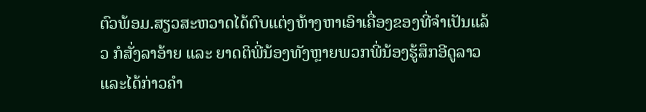ຕົວພ້ອມ.ສຽວສະຫວາດໄດ້ຕົບແຕ່ງຫ້າງຫາເອົາເຄື່ອງຂອງທີ່ຈຳເປັນແລ້ວ ກໍສັ່ງລາອ້າຍ ແລະ ຍາດຕິພີ່ນ້ອງທັງຫຼາຍພວກພີ່ນ້ອງຮູ້ສຶກອີດູລາວແລະໄດ້ກ່າວຄຳ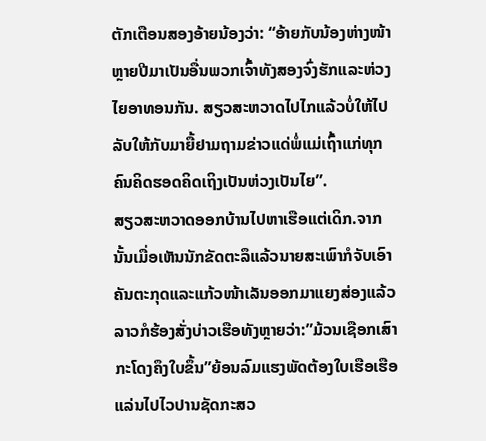ຕັກເຕືອນສອງອ້າຍນ້ອງວ່າ: “ອ້າຍກັບນ້ອງຫ່າງໜ້າຫຼາຍປີມາເປັນອື່ນພວກເຈົ້າທັງສອງຈົ່ງຮັກແລະຫ່ວງໄຍອາທອນກັນ. ສຽວສະຫວາດໄປໄກແລ້ວບໍ່ໃຫ້ໄປລັບໃຫ້ກັບມາຍື້ຢາມຖາມຂ່າວແດ່ພໍ່ແມ່ເຖົ້າແກ່ທຸກຄົນຄິດຮອດຄິດເຖິງເປັນຫ່ວງເປັນໄຍ”.
ສຽວສະຫວາດອອກບ້ານໄປຫາເຮືອແຕ່ເດິກ.ຈາກນັ້ນເມື່ອເຫັນນັກຂັດຕະລຶແລ້ວນາຍສະເພົາກໍຈັບເອົາຄັນຕະກຸດແລະແກ້ວໜ້າເລັນອອກມາແຍງສ່ອງແລ້ວລາວກໍຮ້ອງສັ່ງບ່າວເຮືອທັງຫຼາຍວ່າ:”ມ້ວນເຊືອກເສົາກະໂດງຄຶງໃບຂຶ້ນ”ຍ້ອນລົມແຮງພັດຕ້ອງໃບເຮືອເຮືອແລ່ນໄປໄວປານຊັດກະສວ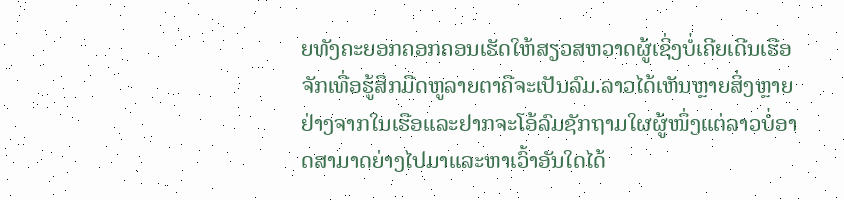ຍທັງຄະຍອກຄອກຄອນເຮັດໃຫ້ສຽວສຫວາດຜູ້ເຊິ່ງບໍ່ເຄີຍເດີນເຮືອຈັກເທື່ອຮູ້ສຶກມືດຫູລາຍຕາຄືຈະເປັນລົມ.ລາວໄດ້ເຫັນຫຼາຍສິ່ງຫຼາຍຢ່າງຈາກໃນເຮືອແລະຢາກຈະໂອ້ລົມຊັກຖາມໃຜຜູ້ໜຶ່ງແຕ່ລາວບໍ່ອາດສາມາດຍ່າງໄປມາແລະຫາເວົ້າອັນໃດໄດ້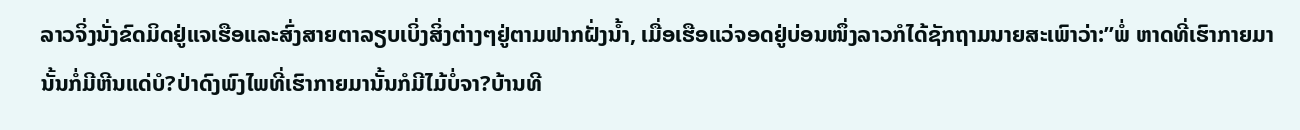ລາວຈິ່ງນັ່ງຂົດມິດຢູ່ແຈເຮືອແລະສົ່ງສາຍຕາລຽບເບິ່ງສິ່ງຕ່າງໆຢູ່ຕາມຟາກຝັ່ງນ້ຳ, ເມື່ອເຮືອແວ່ຈອດຢູ່ບ່ອນໜຶ່ງລາວກໍໄດ້ຊັກຖາມນາຍສະເພົາວ່າ:”ພໍ່ ຫາດທີ່ເຮົາກາຍມານັ້ນກໍ່ມີຫີນແດ່ບໍ?ປ່າດົງພົງໄພທີ່ເຮົາກາຍມານັ້ນກໍມີໄມ້ບໍ່ຈາ?ບ້ານທີ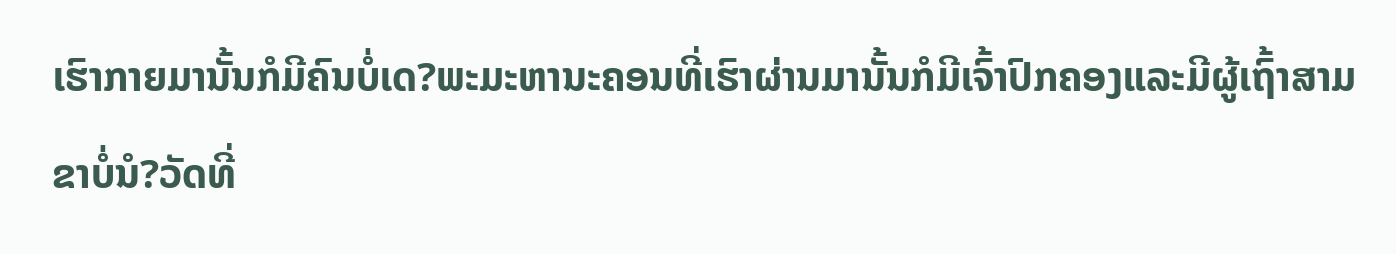ເຮົາກາຍມານັ້ນກໍມີຄົນບໍ່ເດ?ພະມະຫານະຄອນທີ່ເຮົາຜ່ານມານັ້ນກໍມີເຈົ້າປົກຄອງແລະມີຜູ້ເຖົ້າສາມຂາບໍ່ນໍ?ວັດທີ່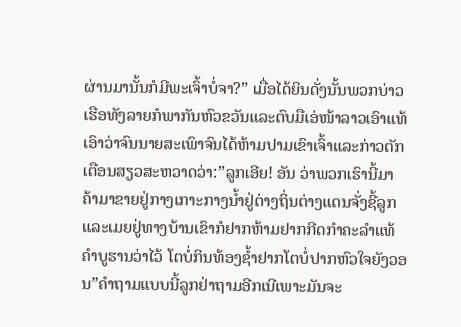ຜ່ານມານັ້ນກໍມີພະເຈົ້າບໍ່ຈາ?” ເມື່ອໄດ້ຍິນດັ່ງນັ້ນພວກບ່າວເຮືອທັງລາຍກໍພາກັນຫົວຂວັນແລະຕົບມືເອ່ໜ້າລາວເອົາແທ້ເອົາວ່າຈົນນາຍສະເພົາຈົນໄດ້ຫ້າມປາມເຂົາເຈົ້າແລະກ່າວຕັກເຕືອນສຽວສະຫວາດວ່າ:”ລູກເອີຍ! ອັນ ວ່າພວກເຮົານີ້ມາຄ້າມາຂາຍຢູ່ກາງເກາະກາງນ້ຳຢູ່ຕ່າງຖິ່ນຕ່າງແດນຈັ່ງຊີ້ລູກແລະເມຍຢູ່ທາງບ້ານເຂົາກໍຢາກຫ້າມຢາກກີດກຳຄະລຳແທ້ ຄຳບູຮານວ່າໄວ້ ໂຕບໍ່ກິນທ້ອງຊ້ຳຢາກໂຕບໍ່ປາກຫົວໃຈຍັງວອນ”ຄຳຖາມແບບນີ້ລູກຢ່າຖາມອີກເນີເພາະມັນຈະ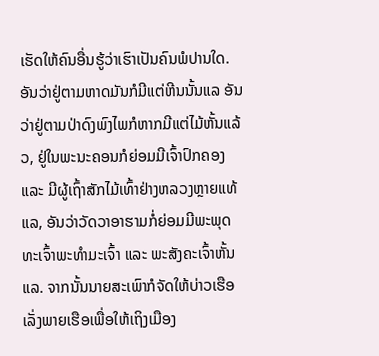ເຮັດໃຫ້ຄົນອື່ນຮູ້ວ່າເຮົາເປັນຄົນພໍປານໃດ. ອັນວ່າຢູ່ຕາມຫາດມັນກໍມີແຕ່ຫີນນັ້ນແລ ອັນວ່າຢູ່ຕາມປ່າດົງພົງໄພກໍຫາກມີແຕ່ໄມ້ຫັ້ນແລ້ວ, ຢູ່ໃນພະນະຄອນກໍຍ່ອມມີເຈົ້າປົກຄອງ ແລະ ມີຜູ້ເຖົ້າສັກໄມ້ເທົ້າຢ່າງຫລວງຫຼາຍແທ້ແລ, ອັນວ່າວັດວາອາຮາມກໍ່ຍ່ອມມີພະພຸດທະເຈົ້າພະທຳມະເຈົ້າ ແລະ ພະສັງຄະເຈົ້າຫັ້ນແລ. ຈາກນັ້ນນາຍສະເພົາກໍຈັດໃຫ້ບ່າວເຮືອເລັ່ງພາຍເຮືອເພື່ອໃຫ້ເຖິງເມືອງ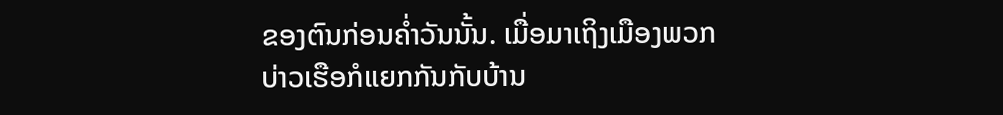ຂອງຕົນກ່ອນຄໍ່າວັນນັ້ນ. ເມື່ອມາເຖິງເມືອງພວກບ່າວເຮືອກໍແຍກກັນກັບບ້ານ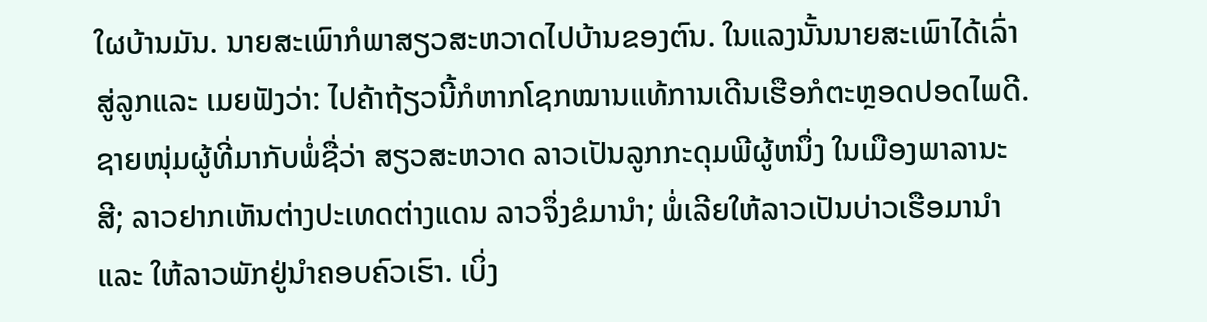ໃຜບ້ານມັນ. ນາຍສະເພົາກໍພາສຽວສະຫວາດໄປບ້ານຂອງຕົນ. ໃນແລງນັ້ນນາຍສະເພົາໄດ້ເລົ່າສູ່ລູກແລະ ເມຍຟັງວ່າ: ໄປຄ້າຖ້ຽວນີ້ກໍຫາກໂຊກໝານແທ້ການເດີນເຮືອກໍຕະຫຼອດປອດໄພດີ. ຊາຍໜຸ່ມຜູ້ທີ່ມາກັບພໍ່ຊື່ວ່າ ສຽວສະຫວາດ ລາວເປັນລູກກະດຸມພີຜູ້ຫນຶ່ງ ໃນເມືອງພາລານະສີ; ລາວຢາກເຫັນຕ່າງປະເທດຕ່າງແດນ ລາວຈຶ່ງຂໍມານຳ; ພໍ່ເລີຍໃຫ້ລາວເປັນບ່າວເຮືອມານຳ ແລະ ໃຫ້ລາວພັກຢູ່ນຳຄອບຄົວເຮົາ. ເບິ່ງ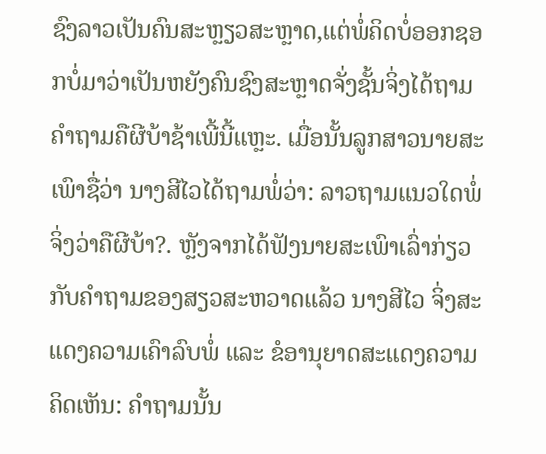ຊົງລາວເປັນຄົນສະຫຼຽວສະຫຼາດ,ແຕ່ພໍ່ຄິດບໍ່ອອກຊອກບໍ່ມາວ່າເປັນຫຍັງຄົນຊົງສະຫຼາດຈັ່ງຊັ້ນຈິ່ງໄດ້ຖາມຄຳຖາມຄືຜີບ້າຊ້າເພີ້ນີ້ແຫຼະ. ເມື່ອນັ້ນລູກສາວນາຍສະເພົາຊື່ວ່າ ນາງສີໄວໄດ້ຖາມພໍ່ວ່າ: ລາວຖາມແນວໃດພໍ່ຈິ່ງວ່າຄືຜີບ້າ?. ຫຼັງຈາກໄດ້ຟັງນາຍສະເພົາເລົ່າກ່ຽວກັບຄຳຖາມຂອງສຽວສະຫວາດແລ້ວ ນາງສີໄວ ຈິ່ງສະແດງຄວາມເຄົາລົບພໍ່ ແລະ ຂໍອານຸຍາດສະແດງຄວາມຄິດເຫັນ: ຄຳຖາມນັ້ນ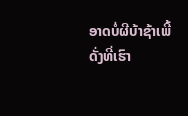ອາດບໍ່ຜີບ້າຊ້າເພີ້ ດັ່ງທີ່ເຮົາ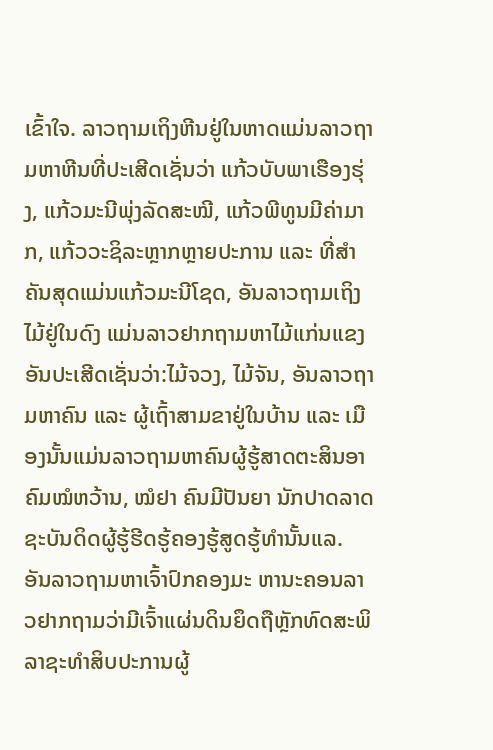ເຂົ້າໃຈ. ລາວຖາມເຖິງຫີນຢູ່ໃນຫາດແມ່ນລາວຖາມຫາຫີນທີ່ປະເສີດເຊັ່ນວ່າ ແກ້ວບັບພາເຮືອງຮຸ່ງ, ແກ້ວມະນີພຸ່ງລັດສະໝີ, ແກ້ວພີທູນມີຄ່າມາກ, ແກ້ວວະຊິລະຫຼາກຫຼາຍປະການ ແລະ ທີ່ສຳຄັນສຸດແມ່ນແກ້ວມະນີໂຊດ, ອັນລາວຖາມເຖິງໄມ້ຢູ່ໃນດົງ ແມ່ນລາວຢາກຖາມຫາໄມ້ແກ່ນແຂງອັນປະເສີດເຊັ່ນວ່າ:ໄມ້ຈວງ, ໄມ້ຈັນ, ອັນລາວຖາມຫາຄົນ ແລະ ຜູ້ເຖົ້າສາມຂາຢູ່ໃນບ້ານ ແລະ ເມືອງນັ້ນແມ່ນລາວຖາມຫາຄົນຜູ້ຮູ້ສາດຕະສິນອາຄົມໝໍຫວ້ານ, ໝໍຢາ ຄົນມີປັນຍາ ນັກປາດລາດຊະບັນດິດຜູ້ຮູ້ຮີດຮູ້ຄອງຮູ້ສູດຮູ້ທຳນັ້ນແລ. ອັນລາວຖາມຫາເຈົ້າປົກຄອງມະ ຫານະຄອນລາວຢາກຖາມວ່າມີເຈົ້າແຜ່ນດິນຍຶດຖືຫຼັກທົດສະພິລາຊະທຳສິບປະການຜູ້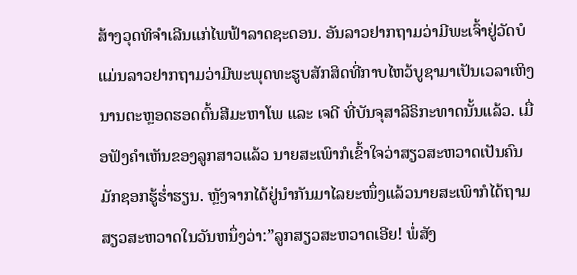ສ້າງວຸດທິຈຳເລີນແກ່ໄພຟ້າລາດຊະດອນ. ອັນລາວຢາກຖາມວ່າມີພະເຈົ້າຢູ່ວັດບໍ ແມ່ນລາວຢາກຖາມວ່າມີພະພຸດທະຮູບສັກສິດທີ່ກາບໄຫວ້ບູຊາມາເປັນເວລາເຫິງນານຕະຫຼອດຮອດຕົ້ນສີມະຫາໂພ ແລະ ເຈດີ ທີ່ບັນຈຸສາລີຣິກະທາດນັ້ນແລ້ວ. ເມື່ອຟັງຄຳເຫັນຂອງລູກສາວແລ້ວ ນາຍສະເພົາກໍເຂົ້າໃຈວ່າສຽວສະຫວາດເປັນຄົນມັກຊອກຮູ້ຮໍ່າຮຽນ. ຫຼັງຈາກໄດ້ຢູ່ນຳກັນມາໄລຍະໜຶ່ງແລ້ວນາຍສະເພົາກໍໄດ້ຖາມສຽວສະຫວາດໃນວັນຫນຶ່ງວ່າ:”ລູກສຽວສະຫວາດເອີຍ! ພໍ່ສັງ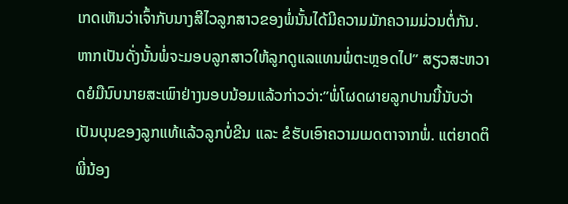ເກດເຫັນວ່າເຈົ້າກັບນາງສີໄວລູກສາວຂອງພໍ່ນັ້ນໄດ້ມີຄວາມມັກຄວາມມ່ວນຕໍ່ກັນ. ຫາກເປັນດັ່ງນັ້ນພໍ່ຈະມອບລູກສາວໃຫ້ລູກດູແລແທນພໍ່ຕະຫຼອດໄປ” ສຽວສະຫວາດຍໍມືນົບນາຍສະເພົາຢ່າງນອບນ້ອມແລ້ວກ່າວວ່າ:”ພໍ່ໂຜດຜາຍລູກປານນີ້ນັບວ່າເປັນບຸນຂອງລູກແທ້ແລ້ວລູກບໍ່ຂີນ ແລະ ຂໍຮັບເອົາຄວາມເມດຕາຈາກພໍ່. ແຕ່ຍາດຕິພີ່ນ້ອງ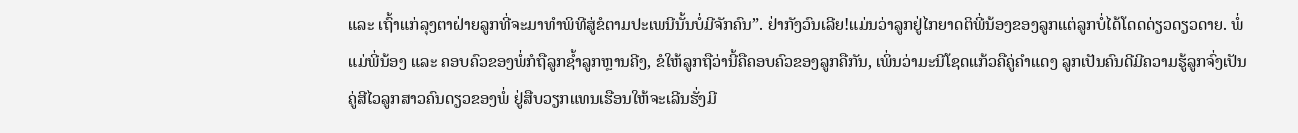ແລະ ເຖົ້າແກ່ລຸງຕາຝ່າຍລູກທີ່ຈະມາທຳພິທີສູ່ຂໍຕາມປະເພນີນັ້ນບໍ່ມີຈັກຄົນ”. ຢ່າກັງວົນເລີຍ!ແມ່ນວ່າລູກຢູ່ໄກຍາດຕິພີ່ນ້ອງຂອງລູກແຕ່ລູກບໍ່ໄດ້ໂດດດ່ຽວດຽວດາຍ. ພໍ່ແມ່ພີ່ນ້ອງ ແລະ ຄອບຄົວຂອງພໍ່ກໍຖືລູກຊ້ຳລູກຫຼານຄີງ, ຂໍໃຫ້ລູກຖືວ່ານີ້ຄືຄອບຄົວຂອງລູກຄືກັນ, ເພິ່ນວ່າມະນີໂຊດແກ້ວຄືຄູ່ຄຳແດງ ລູກເປັນຄົນດີມີຄວາມຮູ້ລູກຈົ່ງເປັນຄູ່ສີໄວລູກສາວຄົນດຽວຂອງພໍ່ ຢູ່ສືບວຽກແທນເຮືອນໃຫ້ຈະເລີນຮັ່ງມີ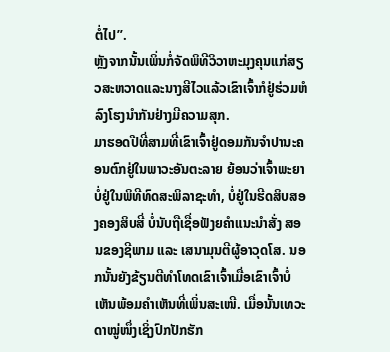ຕໍ່ໄປ”.
ຫຼັງຈາກນັ້ນເພິ່ນກໍ່ຈັດພິທີວິວາຫະມຸງຄຸນແກ່ສຽວສະຫວາດແລະນາງສີໄວແລ້ວເຂົາເຈົ້າກໍຢູ່ຮ່ວມຫໍລົງໂຮງນຳກັນຢ່າງມີຄວາມສຸກ.
ມາຮອດປີທີ່ສາມທີ່ເຂົາເຈົ້າຢູ່ດອມກັນຈຳປານະຄອນຕົກຢູ່ໃນພາວະອັນຕະລາຍ ຍ້ອນວ່າເຈົ້າພະຍາບໍ່ຢູ່ໃນພິທີທົດສະພິລາຊະທຳ, ບໍ່ຢູ່ໃນຮີດສິບສອງຄອງສິບສີ່ ບໍ່ນັບຖືເຊື່ອຟັງຍຄຳແນະນຳສັ່ງ ສອນຂອງຊີພາມ ແລະ ເສນາມຸນຕີຜູ້ອາວຸດໂສ. ນອກນັ້ນຍັງຂ້ຽນຕີທຳໂທດເຂົາເຈົ້າເມື່ອເຂົາເຈົ້າບໍ່ເຫັນພ້ອມຄຳເຫັນທີ່ເພິ່ນສະເໜີ. ເມື່ອນັ້ນເທວະດາໝູ່ໜຶ່ງເຊິ່ງປົກປັກຮັກ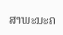ສາພະນະຄ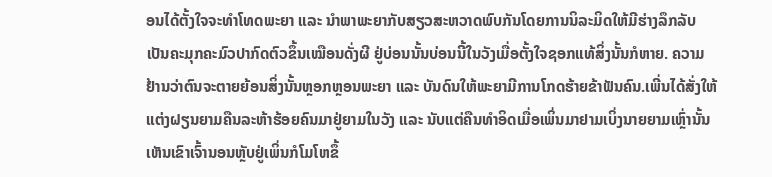ອນໄດ້ຕັ້ງໃຈຈະທຳໂທດພະຍາ ແລະ ນຳພາພະຍາກັບສຽວສະຫວາດພົບກັນໂດຍການນິລະມິດໃຫ້ມີຮ່າງລຶກລັບເປັນຄະມຸກຄະມົວປາກົດຕົວຂຶ້ນເໝືອນດັ່ງຜີ ຢູ່ບ່ອນນັ້ນບ່ອນນີ້ໃນວັງເມື່ອຕັ້ງໃຈຊອກແທ້ສິ່ງນັ້ນກໍຫາຍ. ຄວາມຢ້ານວ່າຕົນຈະຕາຍຍ້ອນສິ່ງນັ້ນຫຼອກຫຼອນພະຍາ ແລະ ບັນດົນໃຫ້ພະຍາມີການໂກດຮ້າຍຂ້າຟັນຄົນ.ເພີ່ນໄດ້ສັ່ງໃຫ້ແຕ່ງຝຽນຍາມຄືນລະຫ້າຮ້ອຍຄົນມາຢູ່ຍາມໃນວັງ ແລະ ນັບແຕ່ຄືນທຳອິດເມື່ອເພິ່ນມາຢາມເບິ່ງນາຍຍາມເຫຼົ່ານັ້ນເຫັນເຂົາເຈົ້ານອນຫຼັບຢູ່ເພິ່ນກໍໂມໂຫຂຶ້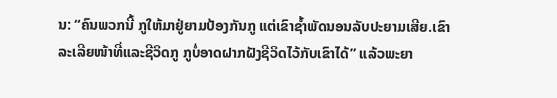ນ: “ຄົນພວກນີ້ ກູໃຫ້ມາຢູ່ຍາມປ້ອງກັນກູ ແຕ່ເຂົາຊໍ້າພັດນອນລັບປະຍາມເສີຍ.ເຂົາລະເລີຍໜ້າທີ່ແລະຊີວິດກູ ກູບໍ່ອາດຝາກຝັງຊີວິດໄວ້ກັບເຂົາໄດ້” ແລ້ວພະຍາ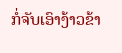ກໍ່ຈັບເອົາງ້າວຂ້າ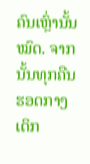ຄົນເຫຼົ່ານັ້ນໝົດ. ຈາກນັ້ນທຸກຄືນຮອດກາງເດິກ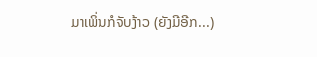ມາເພິ່ນກໍຈັບງ້າວ (ຍັງມີອີກ...)